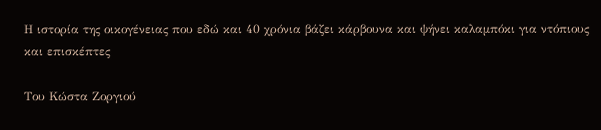Η ιστορία της οικογένειας που εδώ και 40 χρόνια βάζει κάρβουνα και ψήνει καλαμπόκι για ντόπιους και επισκέπτες

Του Κώστα Ζοργιού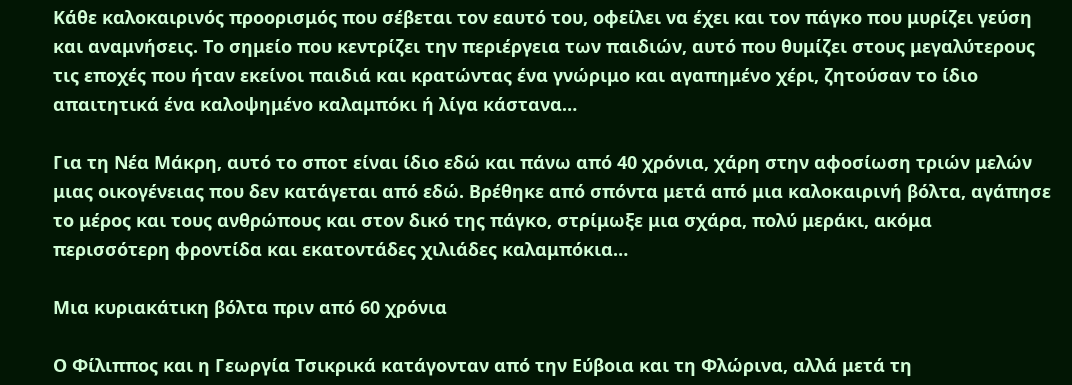Κάθε καλοκαιρινός προορισμός που σέβεται τον εαυτό του, οφείλει να έχει και τον πάγκο που μυρίζει γεύση και αναμνήσεις. Το σημείο που κεντρίζει την περιέργεια των παιδιών, αυτό που θυμίζει στους μεγαλύτερους τις εποχές που ήταν εκείνοι παιδιά και κρατώντας ένα γνώριμο και αγαπημένο χέρι, ζητούσαν το ίδιο απαιτητικά ένα καλοψημένο καλαμπόκι ή λίγα κάστανα…

Για τη Νέα Μάκρη, αυτό το σποτ είναι ίδιο εδώ και πάνω από 40 χρόνια, χάρη στην αφοσίωση τριών μελών μιας οικογένειας που δεν κατάγεται από εδώ. Βρέθηκε από σπόντα μετά από μια καλοκαιρινή βόλτα, αγάπησε το μέρος και τους ανθρώπους και στον δικό της πάγκο, στρίμωξε μια σχάρα, πολύ μεράκι, ακόμα περισσότερη φροντίδα και εκατοντάδες χιλιάδες καλαμπόκια…

Μια κυριακάτικη βόλτα πριν από 60 χρόνια

Ο Φίλιππος και η Γεωργία Τσικρικά κατάγονταν από την Εύβοια και τη Φλώρινα, αλλά μετά τη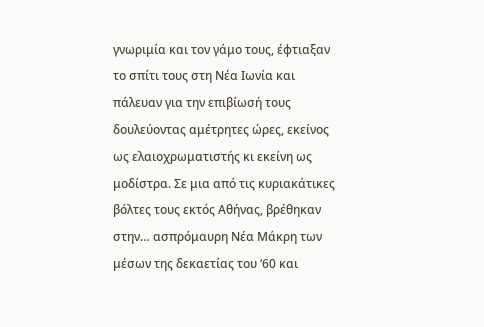γνωριμία και τον γάμο τους, έφτιαξαν το σπίτι τους στη Νέα Ιωνία και πάλευαν για την επιβίωσή τους δουλεύοντας αμέτρητες ώρες, εκείνος ως ελαιοχρωματιστής κι εκείνη ως μοδίστρα. Σε μια από τις κυριακάτικες βόλτες τους εκτός Αθήνας, βρέθηκαν στην… ασπρόμαυρη Νέα Μάκρη των μέσων της δεκαετίας του ‘60 και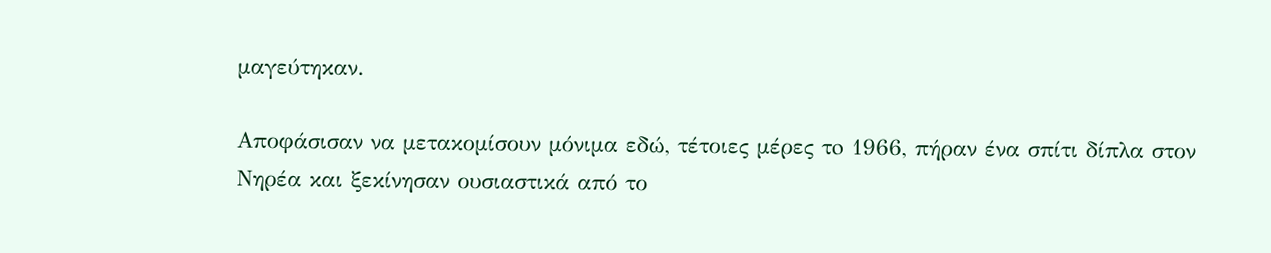μαγεύτηκαν.

Αποφάσισαν να μετακομίσουν μόνιμα εδώ, τέτοιες μέρες τo 1966, πήραν ένα σπίτι δίπλα στον Νηρέα και ξεκίνησαν ουσιαστικά από το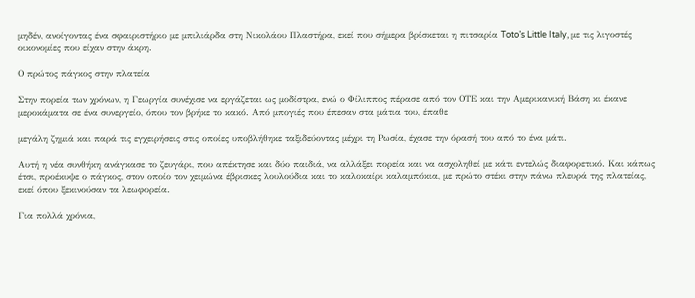μηδέν, ανοίγοντας ένα σφαιριστήριο με μπιλιάρδα στη Νικολάου Πλαστήρα, εκεί που σήμερα βρίσκεται η πιτσαρία Toto’s Little Italy, με τις λιγοστές οικονομίες που είχαν στην άκρη.

Ο πρώτος πάγκος στην πλατεία

Στην πορεία των χρόνων, η Γεωργία συνέχισε να εργάζεται ως μοδίστρα, ενώ ο Φίλιππος πέρασε από τον ΟΤΕ και την Αμερικανική Βάση κι έκανε μεροκάματα σε ένα συνεργείο, όπου τον βρήκε το κακό. Από μπογιές που έπεσαν στα μάτια του, έπαθε

μεγάλη ζημιά και παρά τις εγχειρήσεις στις οποίες υποβλήθηκε ταξιδεύοντας μέχρι τη Ρωσία, έχασε την όρασή του από το ένα μάτι.

Αυτή η νέα συνθήκη ανάγκασε το ζευγάρι, που απέκτησε και δύο παιδιά, να αλλάξει πορεία και να ασχοληθεί με κάτι εντελώς διαφορετικό. Και κάπως έτσι, προέκυψε ο πάγκος, στον οποίο τον χειμώνα έβρισκες λουλούδια και το καλοκαίρι καλαμπόκια, με πρώτο στέκι στην πάνω πλευρά της πλατείας, εκεί όπου ξεκινούσαν τα λεωφορεία.

Για πολλά χρόνια,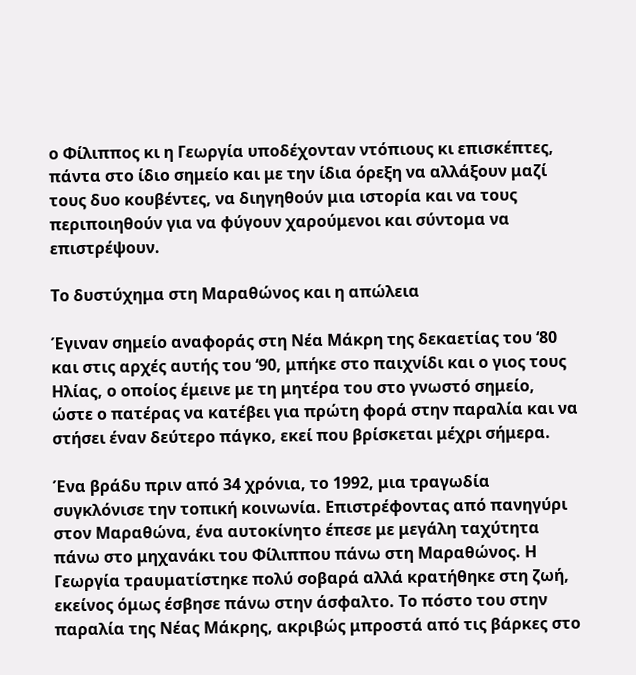ο Φίλιππος κι η Γεωργία υποδέχονταν ντόπιους κι επισκέπτες, πάντα στο ίδιο σημείο και με την ίδια όρεξη να αλλάξουν μαζί τους δυο κουβέντες, να διηγηθούν μια ιστορία και να τους περιποιηθούν για να φύγουν χαρούμενοι και σύντομα να επιστρέψουν.

Το δυστύχημα στη Μαραθώνος και η απώλεια

Έγιναν σημείο αναφοράς στη Νέα Μάκρη της δεκαετίας του ‘80 και στις αρχές αυτής του ‘90, μπήκε στο παιχνίδι και ο γιος τους Ηλίας, ο οποίος έμεινε με τη μητέρα του στο γνωστό σημείο, ώστε ο πατέρας να κατέβει για πρώτη φορά στην παραλία και να στήσει έναν δεύτερο πάγκο, εκεί που βρίσκεται μέχρι σήμερα.

Ένα βράδυ πριν από 34 χρόνια, το 1992, μια τραγωδία συγκλόνισε την τοπική κοινωνία. Επιστρέφοντας από πανηγύρι στον Μαραθώνα, ένα αυτοκίνητο έπεσε με μεγάλη ταχύτητα πάνω στο μηχανάκι του Φίλιππου πάνω στη Μαραθώνος. Η Γεωργία τραυματίστηκε πολύ σοβαρά αλλά κρατήθηκε στη ζωή, εκείνος όμως έσβησε πάνω στην άσφαλτο. Το πόστο του στην παραλία της Νέας Μάκρης, ακριβώς μπροστά από τις βάρκες στο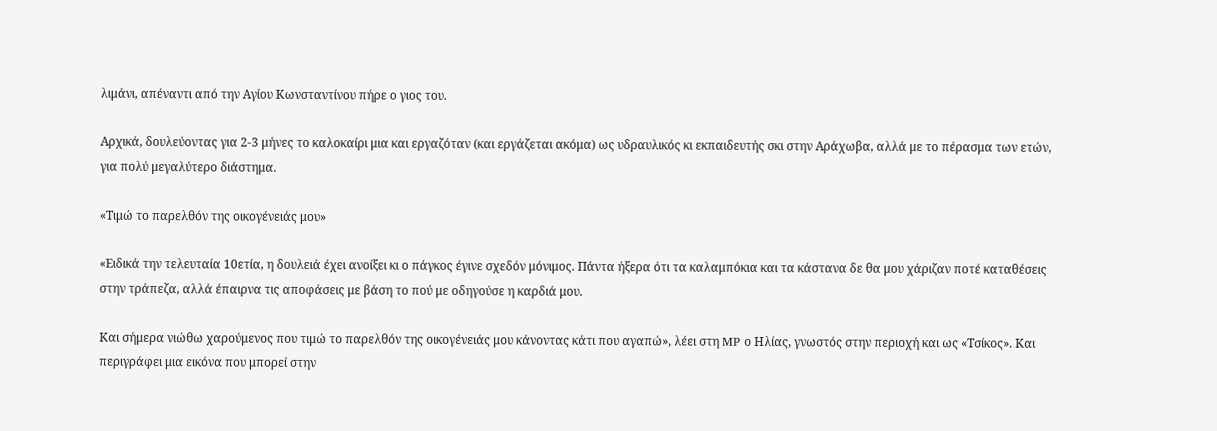λιμάνι, απέναντι από την Αγίου Κωνσταντίνου πήρε ο γιος του.

Αρχικά, δουλεύοντας για 2-3 μήνες το καλοκαίρι μια και εργαζόταν (και εργάζεται ακόμα) ως υδραυλικός κι εκπαιδευτής σκι στην Αράχωβα, αλλά με το πέρασμα των ετών, για πολύ μεγαλύτερο διάστημα.

«Τιμώ το παρελθόν της οικογένειάς μου»

«Ειδικά την τελευταία 10ετία, η δουλειά έχει ανοίξει κι ο πάγκος έγινε σχεδόν μόνιμος. Πάντα ήξερα ότι τα καλαμπόκια και τα κάστανα δε θα μου χάριζαν ποτέ καταθέσεις στην τράπεζα, αλλά έπαιρνα τις αποφάσεις με βάση το πού με οδηγούσε η καρδιά μου.

Και σήμερα νιώθω χαρούμενος που τιμώ το παρελθόν της οικογένειάς μου κάνοντας κάτι που αγαπώ», λέει στη MP ο Ηλίας, γνωστός στην περιοχή και ως «Τσίκος». Και περιγράφει μια εικόνα που μπορεί στην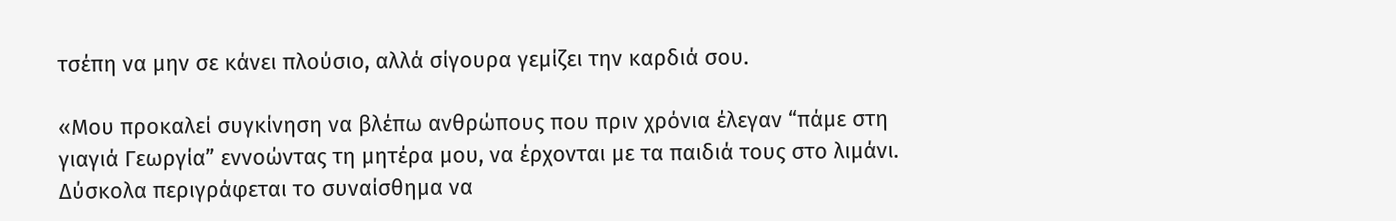τσέπη να μην σε κάνει πλούσιο, αλλά σίγουρα γεμίζει την καρδιά σου.

«Μου προκαλεί συγκίνηση να βλέπω ανθρώπους που πριν χρόνια έλεγαν “πάμε στη γιαγιά Γεωργία” εννοώντας τη μητέρα μου, να έρχονται με τα παιδιά τους στο λιμάνι. Δύσκολα περιγράφεται το συναίσθημα να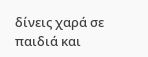δίνεις χαρά σε παιδιά και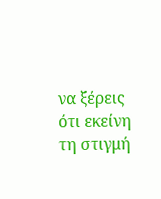να ξέρεις ότι εκείνη τη στιγμή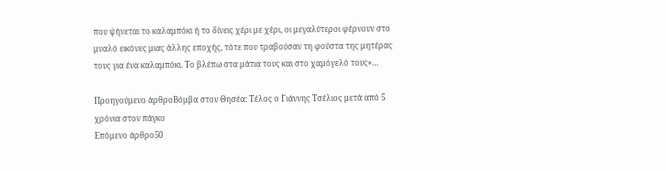που ψήνεται το καλαμπόκι ή το δίνεις χέρι με χέρι, οι μεγαλύτεροι φέρνουν στο μυαλό εικόνες μιας άλλης εποχής, τότε που τραβούσαν τη φούστα της μητέρας τους για ένα καλαμπόκι. Το βλέπω στα μάτια τους και στο χαμόγελό τους»…

Προηγούμενο άρθροΒόμβα στον Θησέα: Τέλος ο Γιάννης Τσέλιος μετά από 5 χρόνια στον πάγκο
Επόμενο άρθρο50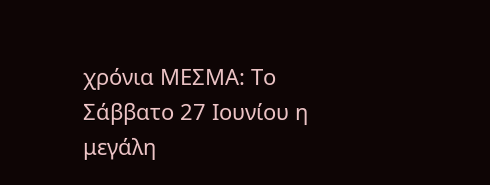χρόνια ΜΕΣΜΑ: Το Σάββατο 27 Ιουνίου η μεγάλη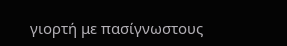γιορτή με πασίγνωστους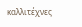καλλιτέχνες